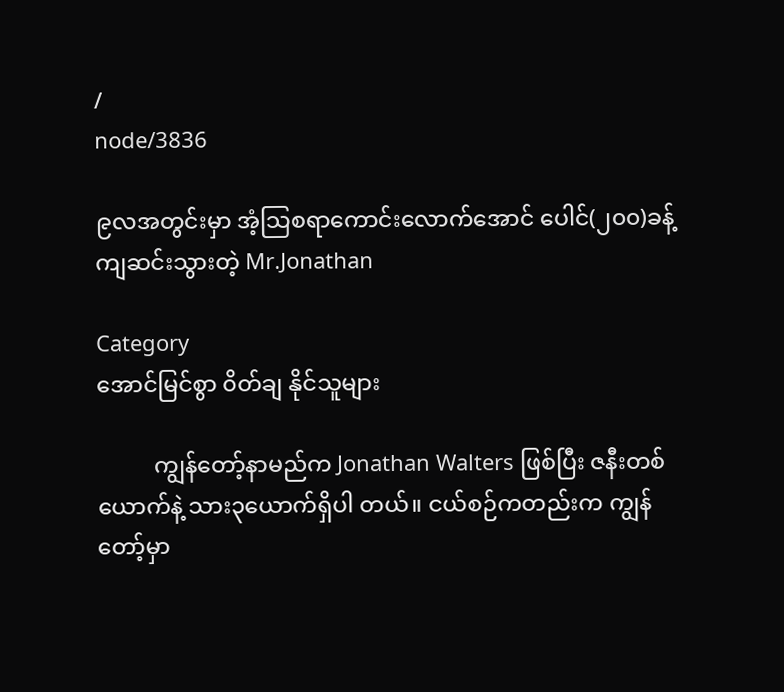/
node/3836

၉လအတွင်းမှာ အံ့သြစရာကောင်းလောက်အောင် ပေါင်(၂၀၀)ခန့် ကျဆင်းသွားတဲ့ Mr.Jonathan

Category
အောင်မြင်စွာ ၀ိတ်ချ နိုင်သူများ

          ကျွန်တော့်နာမည်က Jonathan Walters ဖြစ်ပြီး ဇနီးတစ်ယောက်နဲ့ သား၃ယောက်ရှိပါ တယ်။ ငယ်စဉ်ကတည်းက ကျွန်တော့်မှာ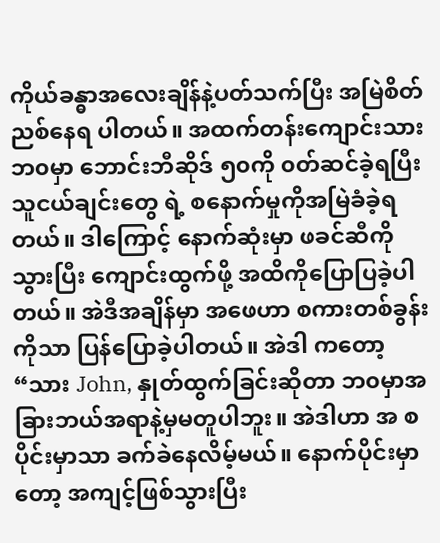ကိုယ်ခန္ဓာအလေးချိန်နဲ့ပတ်သက်ပြီး အမြဲစိတ်ညစ်နေရ ပါတယ်။ အထက်တန်းကျောင်းသားဘ၀မှာ ဘောင်းဘီဆိုဒ် ၅၀ကို ၀တ်ဆင်ခဲ့ရပြီး သူငယ်ချင်းတွေ ရဲ့ စနောက်မှုကိုအမြဲခံခဲ့ရတယ်။ ဒါကြောင့် နောက်ဆုံးမှာ ဖခင်ဆီကိုသွားပြီး ကျောင်းထွက်ဖို့ အထိကိုပြောပြခဲ့ပါတယ်။ အဲဒီအချိန်မှာ အဖေဟာ စကားတစ်ခွန်းကိုသာ ပြန်ပြောခဲ့ပါတယ်။ အဲဒါ ကတော့ “သား John, နှုတ်ထွက်ခြင်းဆိုတာ ဘ၀မှာအခြားဘယ်အရာနဲ့မှမတူပါဘူး။ အဲဒါဟာ အ စပိုင်းမှာသာ ခက်ခဲနေလိမ့်မယ်။ နောက်ပိုင်းမှာတော့ အကျင့်ဖြစ်သွားပြီး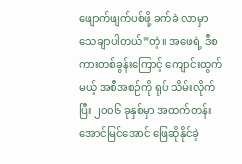ဖျောက်ဖျက်ပစ်ဖို့ ခက်ခဲ လာမှာသေချာပါတယ်”တဲ့။ အဖေရဲ့ ဒီစကားတစ်ခွန်းကြောင့် ကျောင်းထွက်မယ့် အစီအစဉ်ကို ရုပ် သိမ်းလိုက်ပြီး ၂၀၀၆ ခုနှစ်မှာ အထက်တန်းအောင်မြင်အောင် ဖြေဆိုနိုင်ခဲ့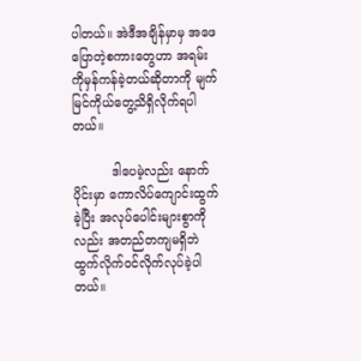ပါတယ်။ အဲဒီအချိန်မှာမှ အဖေပြောတဲ့စကားတွေဟာ အရမ်းကိုမှန်ကန်ခဲ့တယ်ဆိုတာကို မျက်မြင်ကိုယ်တွေ့သိရှိလိုက်ရပါ တယ်။

          ဒါပေမဲ့လည်း နောက်ပိုင်းမှာ ကောလိပ်ကျောင်းထွက်ခဲ့ပြီး အလုပ်ပေါင်းများစွာကိုလည်း အတည်တကျမရှိဘဲ ထွက်လိုက်၀င်လိုက်လုပ်ခဲ့ပါတယ်။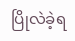ပြိုလဲခဲ့ရ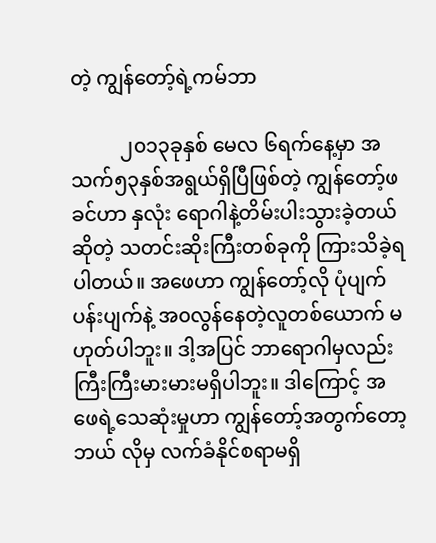တဲ့ ကျွန်တော့်ရဲ့ကမ်ဘာ

          ၂၀၁၃ခုနှစ် မေလ ၆ရက်နေ့မှာ အသက်၅၃နှစ်အရွယ်ရှိပြီဖြစ်တဲ့ ကျွန်တော့်ဖခင်ဟာ နှလုံး ရောဂါနဲ့တိမ်းပါးသွားခဲ့တယ်ဆိုတဲ့ သတင်းဆိုးကြီးတစ်ခုကို ကြားသိခဲ့ရပါတယ်။ အဖေဟာ ကျွန်တော့်လို ပုံပျက်ပန်းပျက်နဲ့ အ၀လွန်နေတဲ့လူတစ်ယောက် မဟုတ်ပါဘူး။ ဒါ့အပြင် ဘာရောဂါမှလည်း ကြီးကြီးမားမားမရှိပါဘူး။ ဒါကြောင့် အဖေရဲ့သေဆုံးမှုဟာ ကျွန်တော့်အတွက်တော့ ဘယ် လိုမှ လက်ခံနိုင်စရာမရှိ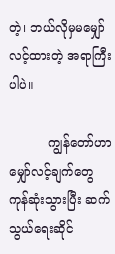တဲ့၊ ဘယ်လိုမှမမျှော်လင့်ထားတဲ့ အရာကြီးပါပဲ။

          ကျွန်တော်ဟာ မျှော်လင့်ချက်တွေကုန်ဆုံးသွားပြီး ဆက်သွယ်ရေးဆိုင်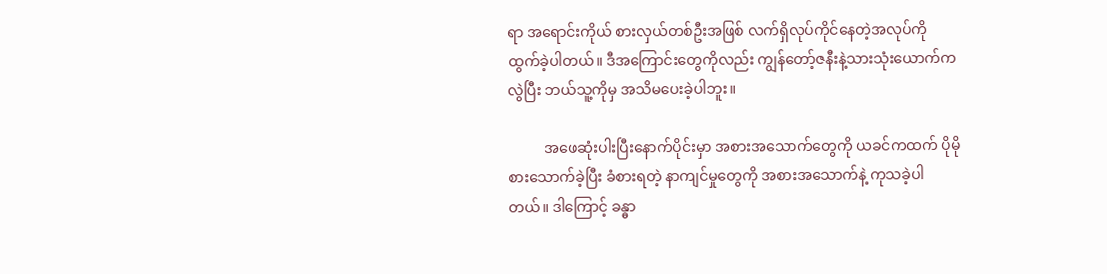ရာ အရောင်းကိုယ် စားလှယ်တစ်ဦးအဖြစ် လက်ရှိလုပ်ကိုင်နေတဲ့အလုပ်ကို ထွက်ခဲ့ပါတယ်။ ဒီအကြောင်းတွေကိုလည်း ကျွန်တော့်ဇနီးနဲ့သားသုံးယောက်ကလွဲပြီး ဘယ်သူ့ကိုမှ အသိမပေးခဲ့ပါဘူး။

          အဖေဆုံးပါးပြီးနောက်ပိုင်းမှာ အစားအသောက်တွေကို ယခင်ကထက် ပိုမိုစားသောက်ခဲ့ပြီး ခံစားရတဲ့ နာကျင်မှုတွေကို အစားအသောက်နဲ့ ကုသခဲ့ပါတယ်။ ဒါကြောင့် ခန္ဓာ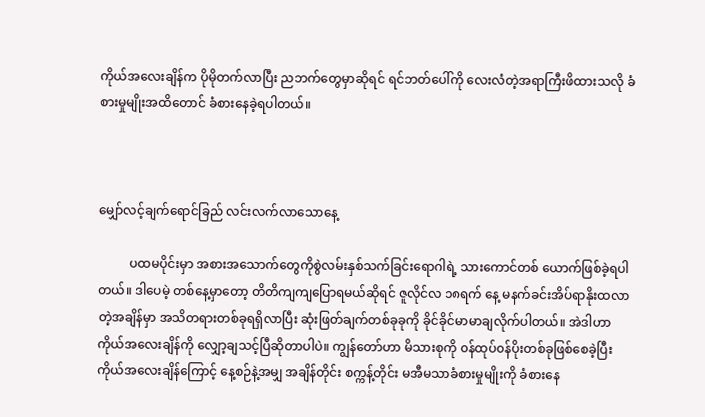ကိုယ်အလေးချိန်က ပိုမိုတက်လာပြီး ညဘက်တွေမှာဆိုရင် ရင်ဘတ်ပေါ်ကို လေးလံတဲ့အရာကြီးဖိထားသလို ခံစားမှုမျိုးအထိတောင် ခံစားနေခဲ့ရပါတယ်။



မျှော်လင့်ချက်ရောင်ခြည် လင်းလက်လာသောနေ့

          ပထမပိုင်းမှာ အစားအသောက်တွေကိုစွဲလမ်းနှစ်သက်ခြင်းရောဂါရဲ့ သားကောင်တစ် ယောက်ဖြစ်ခဲ့ရပါတယ်။ ဒါပေမဲ့ တစ်နေ့မှာတော့ တိတိကျကျပြောရမယ်ဆိုရင် ဇူလိုင်လ ၁၈ရက် နေ့ မနက်ခင်းအိပ်ရာနိုးထလာတဲ့အချိန်မှာ အသိတရားတစ်ခုရရှိလာပြီး ဆုံးဖြတ်ချက်တစ်ခုခုကို ခိုင်ခိုင်မာမာချလိုက်ပါတယ်။ အဲဒါဟာ ကိုယ်အလေးချိန်ကို လျှော့ချသင့်ပြီဆိုတာပါပဲ။ ကျွန်တော်ဟာ မိသားစုကို ၀န်ထုပ်၀န်ပိုးတစ်ခုဖြစ်စေခဲ့ပြီး ကိုယ်အလေးချိန်ကြောင့် နေ့စဉ်နဲ့အမျှ အချိန်တိုင်း စက္ကန့်တိုင်း မအီမသာခံစားမှုမျိုးကို ခံစားနေ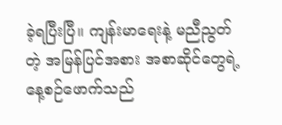ခဲ့ရပြီးပြီ။ ကျန်းမာရေးနဲ့ မညီညွတ်တဲ့ အမြန်ပြင်အစား အစာဆိုင်တွေရဲ့ နေ့စဉ်ဖောက်သည်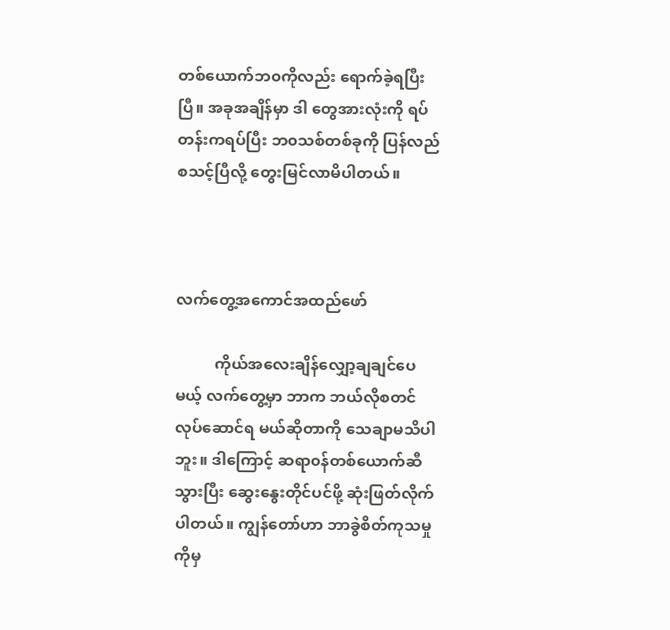တစ်ယောက်ဘ၀ကိုလည်း ရောက်ခဲ့ရပြီးပြီ။ အခုအချိန်မှာ ဒါ တွေအားလုံးကို ရပ်တန်းကရပ်ပြီး ဘ၀သစ်တစ်ခုကို ပြန်လည်စသင့်ပြီလို့ တွေးမြင်လာမိပါတယ်။



လက်တွေ့အကောင်အထည်ဖော်

          ကိုယ်အလေးချိန်လျှော့ချချင်ပေမယ့် လက်တွေ့မှာ ဘာက ဘယ်လိုစတင်လုပ်ဆောင်ရ မယ်ဆိုတာကို သေချာမသိပါဘူး။ ဒါကြောင့် ဆရာ၀န်တစ်ယောက်ဆီသွားပြီး ဆွေးနွေးတိုင်ပင်ဖို့ ဆုံးဖြတ်လိုက်ပါတယ်။ ကျွန်တော်ဟာ ဘာခွဲစိတ်ကုသမှုကိုမှ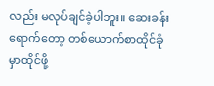လည်း မလုပ်ချင်ခဲ့ပါဘူး။ ဆေးခန်း ရောက်တော့ တစ်ယောက်စာထိုင်ခုံမှာထိုင်ဖို့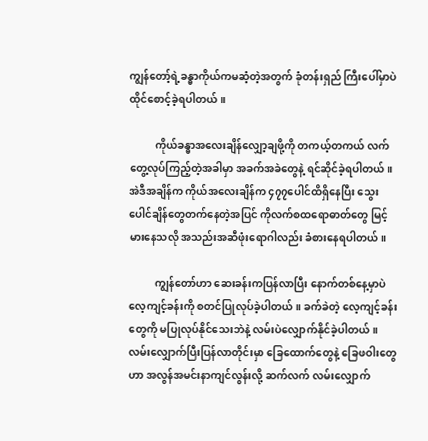ကျွန်တော့်ရဲ့ခန္ဓာကိုယ်ကမဆံ့တဲ့အတွက် ခုံတန်းရှည် ကြီးပေါ်မှာပဲ ထိုင်စောင့်ခဲ့ရပါတယ်။

          ကိုယ်ခန္ဓာအလေးချိန်လျှော့ချဖို့ကို တကယ့်တကယ် လက်တွေ့လုပ်ကြည့်တဲ့အခါမှာ အခက်အခဲတွေနဲ့ ရင်ဆိုင်ခဲ့ရပါတယ်။ အဲဒီအချိန်က ကိုယ်အလေးချိန်က ၄၇၇ပေါင်ထိရှိနေပြီး သွေးပေါင်ချိန်တွေတက်နေတဲ့အပြင် ကိုလက်စထရောဓာတ်တွေ မြင့်မားနေသလို အသည်းအဆီဖုံးရောဂါလည်း ခံစားနေရပါတယ်။

          ကျွန်တော်ဟာ ဆေးခန်းကပြန်လာပြီး နောက်တစ်နေ့မှာပဲ လေ့ကျင့်ခန်းကို စတင်ပြုလုပ်ခဲ့ပါတယ်။ ခက်ခဲတဲ့ လေ့ကျင့်ခန်းတွေကို မပြုလုပ်နိုင်သေးဘဲနဲ့ လမ်းပဲလျှောက်နိုင်ခဲ့ပါတယ်။ လမ်းလျှောက်ပြီးပြန်လာတိုင်းမှာ ခြေထောက်တွေနဲ့ ခြေဖဝါးတွေဟာ အလွန်အမင်းနာကျင်လွန်းလို့ ဆက်လက် လမ်းလျှောက်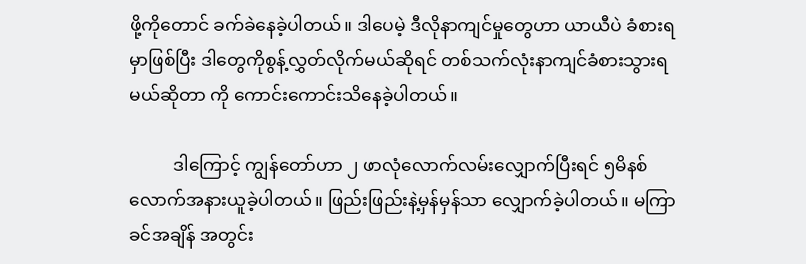ဖို့ကိုတောင် ခက်ခဲနေခဲ့ပါတယ်။ ဒါပေမဲ့ ဒီလိုနာကျင်မှုတွေဟာ ယာယီပဲ ခံစားရမှာဖြစ်ပြီး ဒါတွေကိုစွန့်လွှတ်လိုက်မယ်ဆိုရင် တစ်သက်လုံးနာကျင်ခံစားသွားရမယ်ဆိုတာ ကို ကောင်းကောင်းသိနေခဲ့ပါတယ်။

          ဒါကြောင့် ကျွန်တော်ဟာ ၂ ဖာလုံလောက်လမ်းလျှောက်ပြီးရင် ၅မိနစ်လောက်အနားယူခဲ့ပါတယ်။ ဖြည်းဖြည်းနဲ့မှန်မှန်သာ လျှောက်ခဲ့ပါတယ်။ မကြာခင်အချိန် အတွင်း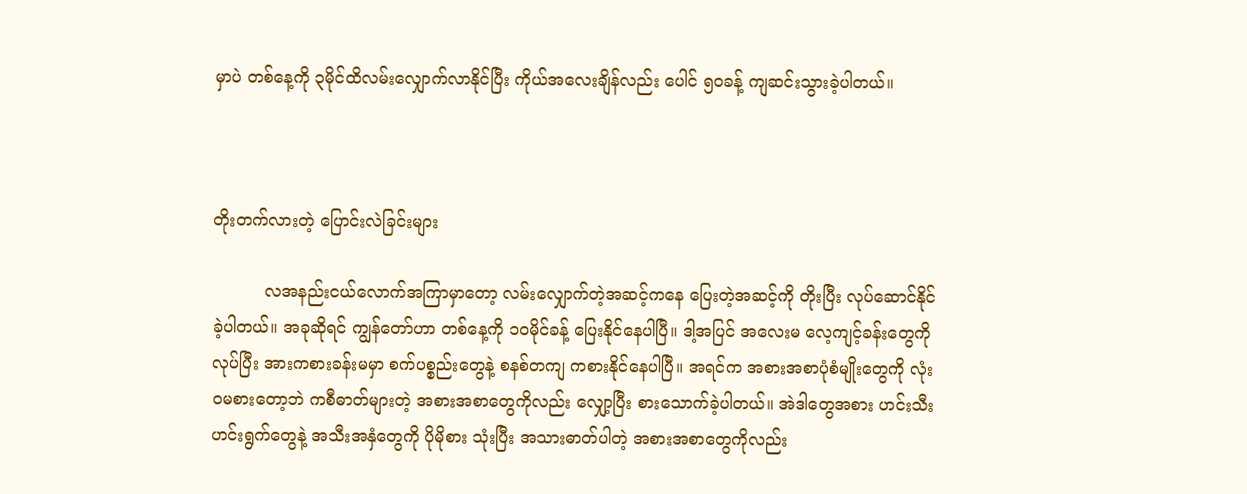မှာပဲ တစ်နေ့ကို ၃မိုင်ထိလမ်းလျှောက်လာနိုင်ပြီး ကိုယ်အလေးချိန်လည်း ပေါင် ၅၀ခန့် ကျဆင်းသွားခဲ့ပါတယ်။



တိုးတက်လားတဲ့ ပြောင်းလဲခြင်းများ

          လအနည်းငယ်လောက်အကြာမှာတော့ လမ်းလျှောက်တဲ့အဆင့်ကနေ ပြေးတဲ့အဆင့်ကို တိုးပြီး လုပ်ဆောင်နိုင်ခဲ့ပါတယ်။ အခုဆိုရင် ကျွန်တော်ဟာ တစ်နေ့ကို ၁၀မိုင်ခန့် ပြေးနိုင်နေပါပြီ။ ဒါ့အပြင် အလေးမ လေ့ကျင့်ခန်းတွေကိုလုပ်ပြီး အားကစားခန်းမမှာ စက်ပစ္စည်းတွေနဲ့ စနစ်တကျ ကစားနိုင်နေပါပြီ။ အရင်က အစားအစာပုံစံမျိုးတွေကို လုံး၀မစားတော့ဘဲ ကစီဓာတ်များတဲ့ အစားအစာတွေကိုလည်း လျှော့ပြီး စားသောက်ခဲ့ပါတယ်။ အဲဒါတွေအစား ဟင်းသီးဟင်းရွက်တွေနဲ့ အသီးအနှံတွေကို ပိုမိုစား သုံးပြီး အသားဓာတ်ပါတဲ့ အစားအစာတွေကိုလည်း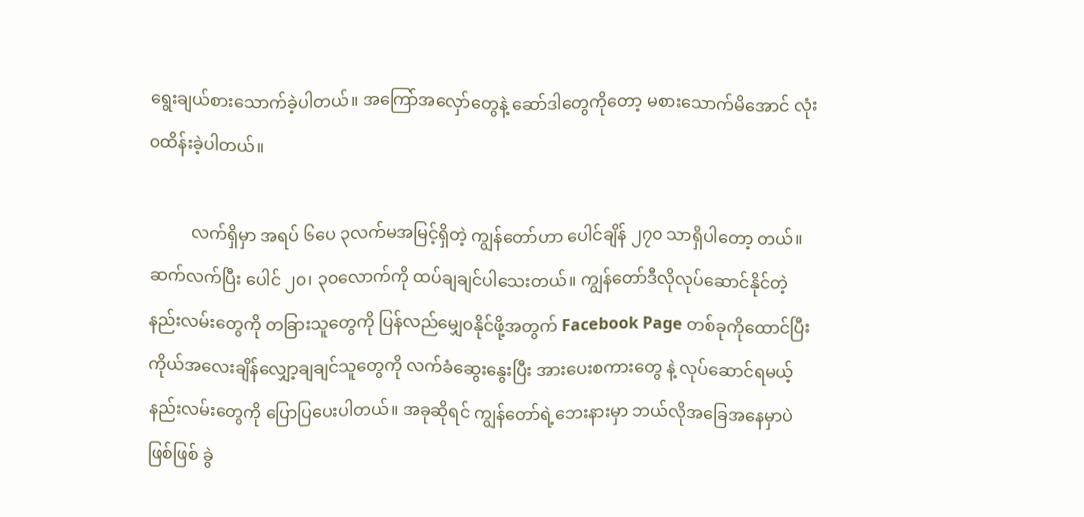ရွေးချယ်စားသောက်ခဲ့ပါတယ်။ အကြော်အလှော်တွေနဲ့ ဆော်ဒါတွေကိုတော့ မစားသောက်မိအောင် လုံး၀ထိန်းခဲ့ပါတယ်။

          လက်ရှိမှာ အရပ် ၆ပေ ၃လက်မအမြင့်ရှိတဲ့ ကျွန်တော်ဟာ ပေါင်ချိန် ၂၇၀ သာရှိပါတော့ တယ်။ ဆက်လက်ပြီး ပေါင် ၂၀၊ ၃၀လောက်ကို ထပ်ချချင်ပါသေးတယ်။ ကျွန်တော်ဒီလိုလုပ်ဆောင်နိုင်တဲ့နည်းလမ်းတွေကို တခြားသူတွေကို ပြန်လည်မျှေ၀နိုင်ဖို့အတွက် Facebook Page တစ်ခုကိုထောင်ပြီး ကိုယ်အလေးချိန်လျှော့ချချင်သူတွေကို လက်ခံဆွေးနွေးပြီး အားပေးစကားတွေ နဲ့ လုပ်ဆောင်ရမယ့်နည်းလမ်းတွေကို ပြောပြပေးပါတယ်။ အခုဆိုရင် ကျွန်တော်ရဲ့ဘေးနားမှာ ဘယ်လိုအခြေအနေမှာပဲဖြစ်ဖြစ် ခွဲ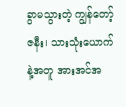ခွာမသွားတဲ့ ကျွန်တော့်ဇနီး၊ သားသုံးယောက်နဲ့အတူ အားအင်အ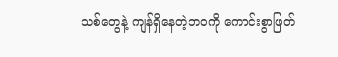သစ်တွေနဲ့ ကျန်ရှိနေတဲ့ဘ၀ကို ကောင်းစွာဖြတ်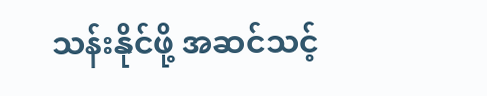သန်းနိုင်ဖို့ အဆင်သင့်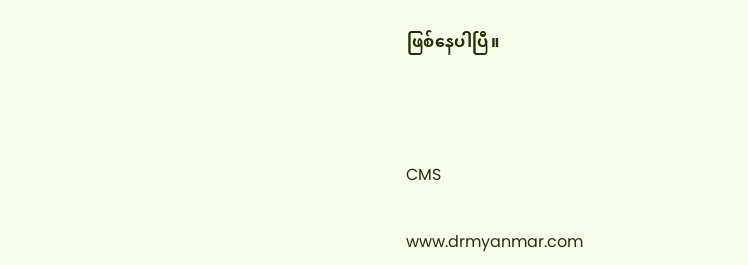ဖြစ်နေပါပြီ။



CMS

www.drmyanmar.com